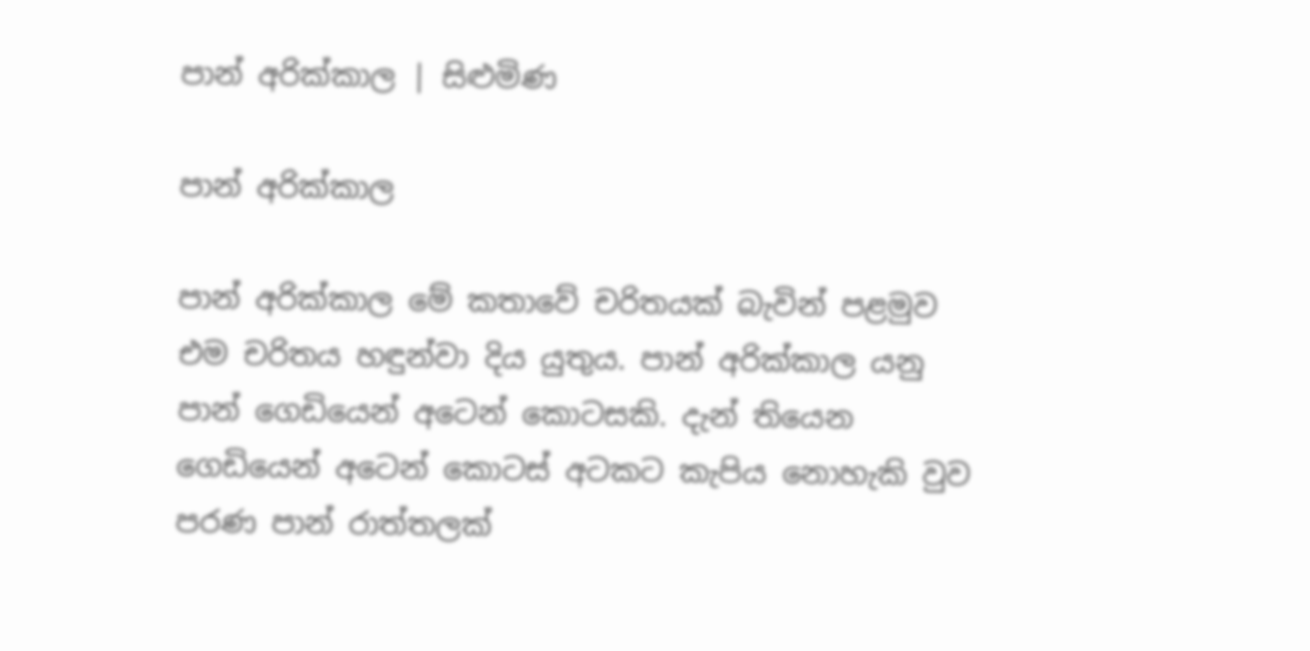පාන් අරික්කාල | සිළුමිණ

පාන් අරික්කාල

පාන් අරික්කාල මේ කතාවේ චරිතයක් බැවින් පළමුව එම චරිතය හඳුන්වා දිය යුතුය. පාන් අරික්කාල යනු පාන් ගෙඩියෙන් අටෙන් කොටසකි. දැන් තියෙන ගෙඩියෙන් අටෙන් කොටස් අටකට කැපිය නොහැකි වුව පරණ පාන් රාත්තලක්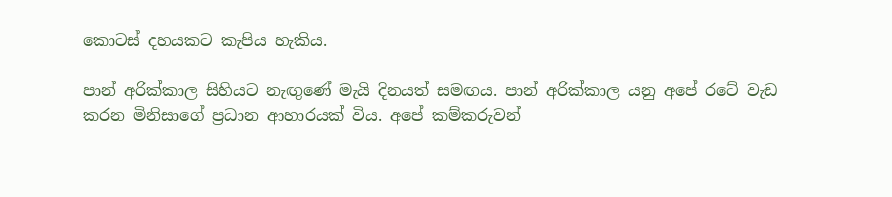කොටස් දහයකට කැපිය හැකිය.

පාන් අරික්කාල සිහියට නැඟුණේ මැයි දිනයත් සමඟය. පාන් අරික්කාල යනු අපේ රටේ වැඩ කරන මිනිසාගේ ප්‍රධාන ආහාරයක් විය. අපේ කම්කරුවන්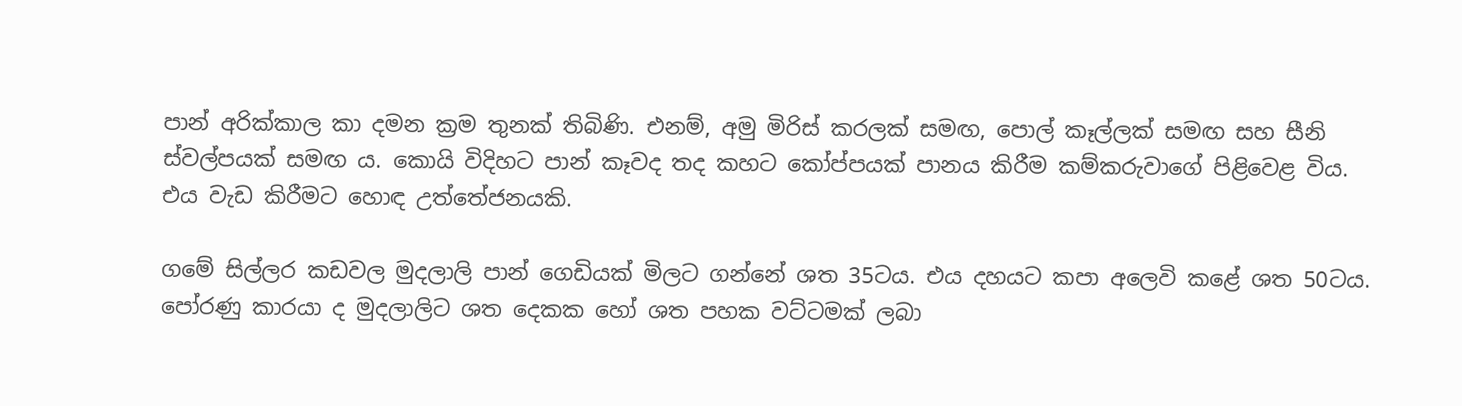පාන් අරික්කාල කා දමන ක්‍රම තුනක් තිබිණි. එනම්, අමු මිරිස් කරලක් සමඟ, පොල් කෑල්ලක් සමඟ සහ සීනි ස්වල්පයක් සමඟ ය. කොයි විදිහට පාන් කෑවද තද කහට කෝප්පයක් පානය කිරීම කම්කරුවාගේ පිළිවෙළ විය. එය වැඩ කිරීමට හොඳ උත්තේජනයකි.

ගමේ සිල්ලර කඩවල මුදලාලි පාන් ගෙඩියක් මිලට ගන්නේ ශත 35ටය. එය දහයට කපා අලෙවි කළේ ශත 50ටය. පෝරණු කාරයා ද මුදලාලිට ශත දෙකක හෝ ශත පහක වට්ටමක් ලබා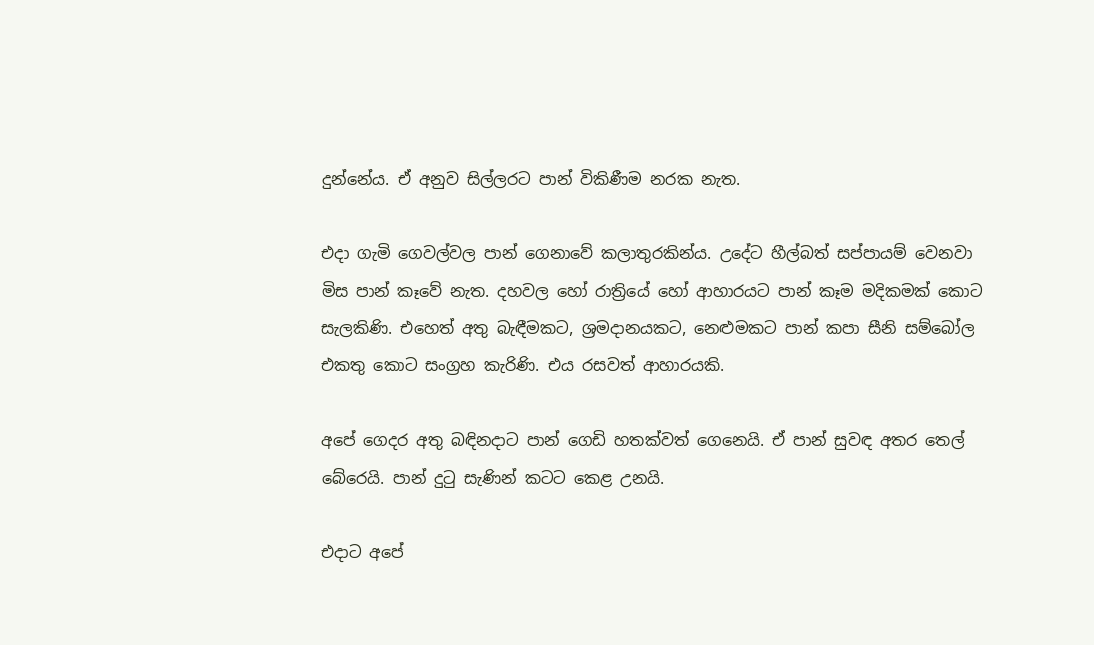දුන්නේය. ඒ අනුව සිල්ලරට පාන් විකිණීම නරක නැත.

එදා ගැමි ගෙවල්වල පාන් ගෙනාවේ කලාතුරකින්ය. උදේට හීල්බත් සප්පායම් වෙනවා මිස පාන් කෑවේ නැත. දහවල හෝ රාත්‍රියේ හෝ ආහාරයට පාන් කෑම මදිකමක් කොට සැලකිණි. එහෙත් අතු බැඳීමකට, ශ්‍රමදානයකට, නෙළුමකට පාන් කපා සීනි සම්බෝල එකතු කොට සංග්‍රහ කැරිණි. එය රසවත් ආහාරයකි.

අපේ ගෙදර අතු බඳිනදාට පාන් ගෙඩි හතක්වත් ගෙනෙයි. ඒ පාන් සුවඳ අතර තෙල් බේරෙයි. පාන් දුටු සැණින් කටට කෙළ උනයි.

එදාට අපේ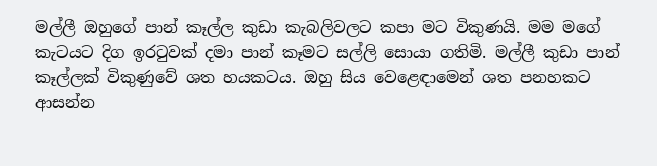මල්ලී ඔහුගේ පාන් කෑල්ල කුඩා කැබලිවලට කපා මට විකුණයි. මම මගේ කැටයට දිග ඉරටුවක් දමා පාන් කෑමට සල්ලි සොයා ගතිමි. මල්ලී කුඩා පාන් කෑල්ලක් විකුණුවේ ශත හයකටය. ඔහු සිය වෙළෙඳාමෙන් ශත පනහකට ආසන්න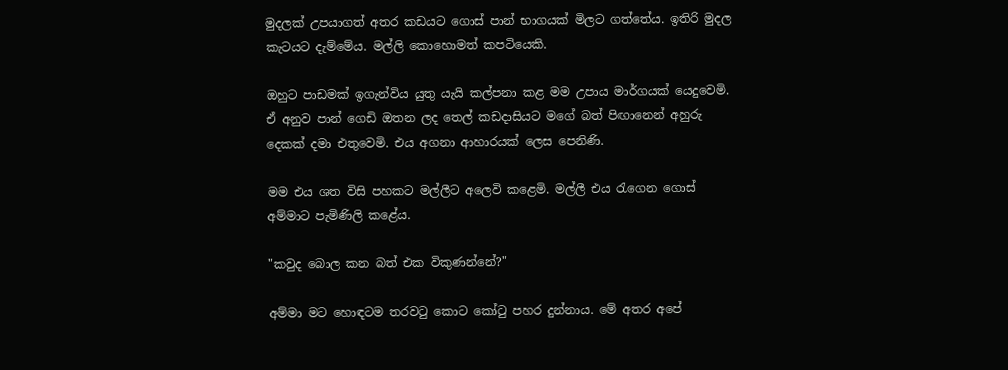මුදලක් උපයාගත් අතර කඩයට ගොස් පාන් භාගයක් මිලට ගත්තේය. ඉතිරි මුදල කැටයට දැම්මේය. මල්ලි කොහොමත් කපටියෙකි.

ඔහුට පාඩමක් ඉගැන්විය යුතු යැයි කල්පනා කළ මම උපාය මාර්ගයක් යෙදුවෙමි. ඒ අනුව පාන් ගෙඩි ඔතන ලද තෙල් කඩදාසියට මගේ බත් පිඟානෙන් අහුරු දෙකක් දමා එතුවෙමි. එය අගනා ආහාරයක් ලෙස පෙනිණි.

මම එය ශත විසි පහකට මල්ලීට අලෙවි කළෙමි. මල්ලී එය රැගෙන ගොස් අම්මාට පැමිණිලි කළේය.

"කවුද බොල කන බත් එක විකුණන්නේ?"

අම්මා මට හොඳටම තරවටු කොට කෝටු පහර දුන්නාය. මේ අතර අපේ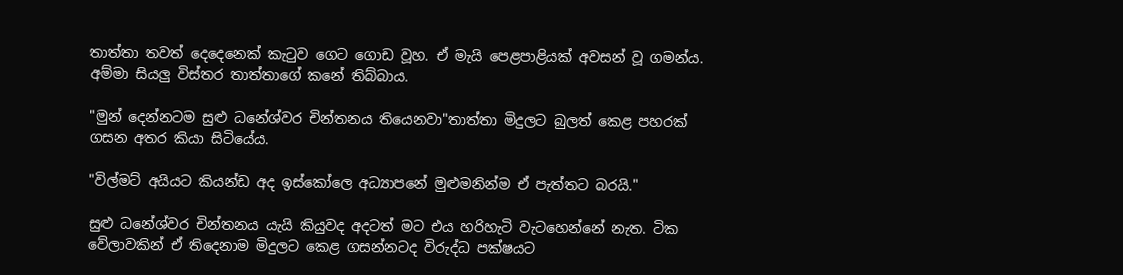තාත්තා තවත් දෙදෙනෙක් කැටුව ගෙට ගොඩ වූහ. ඒ මැයි පෙළපාළියක් අවසන් වූ ගමන්ය. අම්මා සියලු විස්තර තාත්තාගේ කනේ තිබ්බාය.

"මුන් දෙන්නටම සුළු ධනේශ්වර චින්තනය තියෙනවා"තාත්තා මිදුලට බුලත් කෙළ පහරක් ගසන අතර කියා සිටියේය.

"විල්මට් අයියට කියන්ඩ අද ඉස්කෝලෙ අධ්‍යාපනේ මුළුමනින්ම ඒ පැත්තට බරයි."

සුළු ධනේශ්වර චින්තනය යැයි කියුවද අදටත් මට එය හරිහැටි වැටහෙන්නේ නැත. ටික වේලාවකින් ඒ තිදෙනාම මිදුලට කෙළ ගසන්නටද විරුද්ධ පක්ෂයට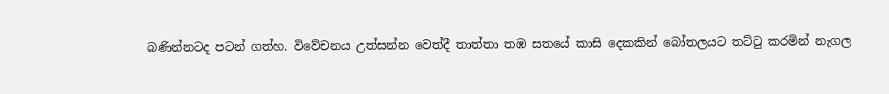බණින්නටද පටන් ගත්හ. විවේචනය උත්සන්න වෙත්දී තාත්තා තඹ සතයේ කාසි දෙකකින් බෝතලයට තට්ටු කරමින් නැගල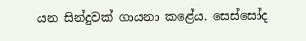යන සින්දුවක් ගායනා කළේය. සෙස්සෝද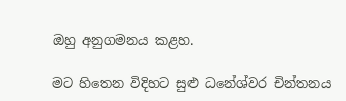ඔහු අනුගමනය කළහ.

මට හිතෙන විදිහට සුළු ධනේශ්වර චින්තනය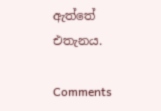ඇත්තේ එතැනය.

Comments